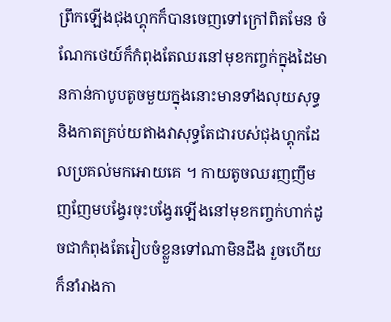ព្រឹកឡើងជុងហ្គុកក៏បានចេញទៅក្រៅពិតមែន ចំណែកថេយ៍ក៏កំពុងតែឈរនៅមុខកញ្ចក់ក្នុងដៃមានកាន់កាបូបតូចមួយក្នុងនោះមានទាំងលុយសុទ្ធនិងកាតគ្រប់យឥាងវាសុទ្ធតែជារបស់ជុងហ្គុកដែលប្រគល់មកអោយគេ ។ កាយតូចឈរញញឹមញញែមបង្វែរចុះបង្វែរឡើងនៅមុខកញ្ចក់ហាក់ដូចជាកំពុងតែរៀបចំខ្លួនទៅណាមិនដឹង រួចហើយក៏នាំរាងកា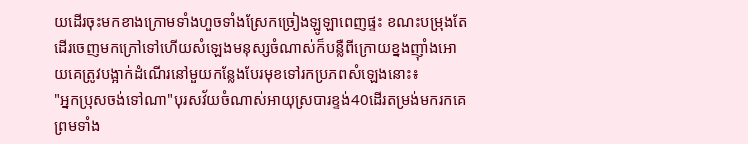យដើរចុះមកខាងក្រោមទាំងហួចទាំងស្រែកច្រៀងឡូឡាពេញផ្ទះ ខណះបម្រុងតែដើរចេញមកក្រៅទៅហើយសំឡេងមនុស្សចំណាស់ក៏បន្លឺពីក្រោយខ្នងញ៉ាំងអោយគេត្រូវបង្អាក់ដំណើរនៅមួយកន្លែងបែរមុខទៅរកប្រភពសំឡេងនោះ៖
"អ្នកប្រុសចង់ទៅណា"បុរសវ័យចំណាស់អាយុស្របារខ្ទង់40ដើរតម្រង់មករកគេព្រមទាំង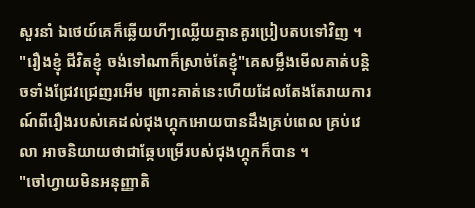សួរនាំ ឯថេយ៍គេក៏ឆ្លើយហីៗឈ្លើយគ្មានគូរប្រៀបតបទៅវិញ ។
"រឿងខ្ញុំ ជីវិតខ្ញុំ ចង់ទៅណាក៏ស្រាច់តែខ្ញុំ"គេសម្លឹងមើលគាត់បន្តិចទាំងជ្រែវជ្រេញរអើម ព្រោះគាត់នេះហើយដែលតែងតែរាយការណ៍ពីរឿងរបស់គេដល់ជុងហ្គុកអោយបានដឹងគ្រប់ពេល គ្រប់វេលា អាចនិយាយថាជាឆ្កែបម្រើរបស់ជុងហ្គុកក៏បាន ។
"ចៅហ្វាយមិនអនុញ្ញាតិ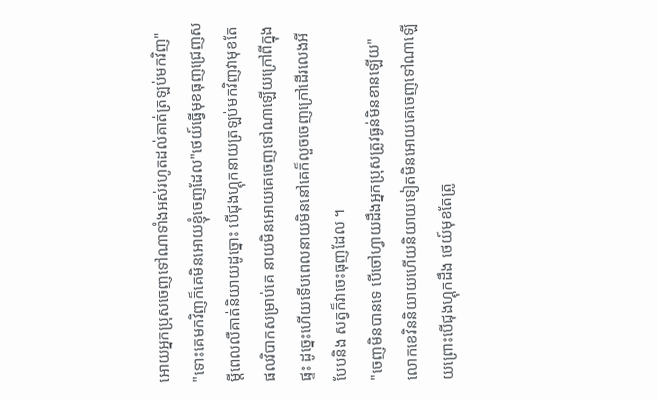អោយអ្នកប្រុសចេញទៅណាទាំងអស់រហូតដល់គាត់ត្រឡប់មកវិញ"
"ទោះគេមកវិញក៏គេមិនអោយខ្ញុំចេញដែល"ថេយ៍ធ្វើមុខធុញជ្រេញសម្តីពេលលឺគាត់និយាយដូច្នោះ បើជុងហ្គុកនាយត្រឡប់មកវិញវាមុខតែផលវិបាកសម្រាប់គេ នាយមិនអោយគេចេញទៅណាឡើយក្រៅពីក្នុងផ្ទះ ដូច្នេះហើយទើបពេលនាយមិននៅគេក៏លួចចេញក្រៅដើរលេងអីបែបនិង សត្វក៏វាចេះធុញដែល ។
"ចេញមិនបានទេ បើចៅហ្វាយដឹងអ្នកប្រុសត្រូវធ្ងន់មិនខានឡើយ"លោកខេវិននិយាយហើយនិយាយទៀតមិនអោយគេចេញទៅណាឡើយព្រោះបើជុងហ្គុកដឹង ថេយ៍មុខតែត្រូ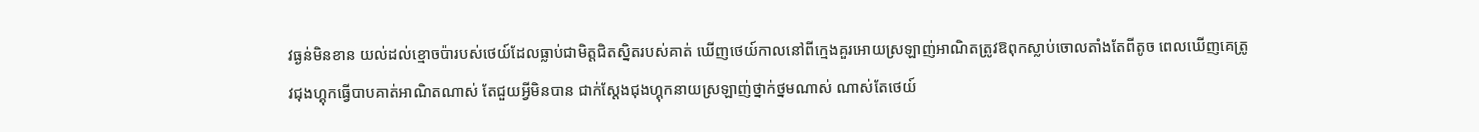វធ្ងន់មិនខាន យល់ដល់ខ្មោចប៉ារបស់ថេយ៍ដែលធ្លាប់ជាមិត្តជិតស្និតរបស់គាត់ ឃើញថេយ៍កាលនៅពីក្មេងគួរអោយស្រឡាញ់អាណិតត្រូវឱពុកស្លាប់ចោលតាំងតែពីតូច ពេលឃើញគេត្រូវជុងហ្គុកធ្វើបាបគាត់អាណិតណាស់ តែជួយអ្វីមិនបាន ជាក់ស្តែងជុងហ្គុកនាយស្រឡាញ់ថ្នាក់ថ្នមណាស់ ណាស់តែថេយ៍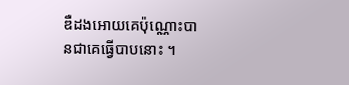ឌឺដងអោយគេប៉ុណ្ណោះបានជាគេធ្វើបាបនោះ ។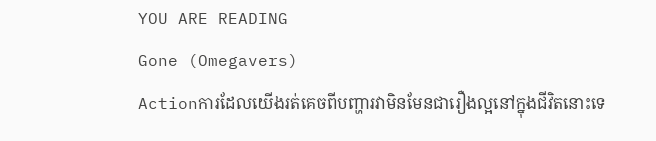YOU ARE READING
Gone (Omegavers)
Actionការដែលយើងរត់គេចពីបញ្ហារវាមិនមែនជារឿងល្អនៅក្នុងជីវិតនោះទេ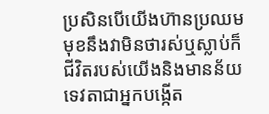ប្រសិនបើយើងហ៊ានប្រឈមមុខនឹងវាមិនថារស់ឬស្លាប់ក៏ជីវិតរបស់យើងនិងមានន័យ ទេវតាជាអ្នកបង្កើត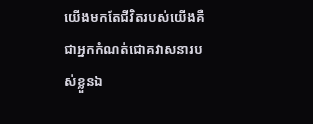យើងមកតែជីវិតរបស់យើងគឺជាអ្នកកំណត់ជោគវាសនារបស់ខ្លួនឯ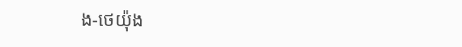ង-ថេយ៉ុង